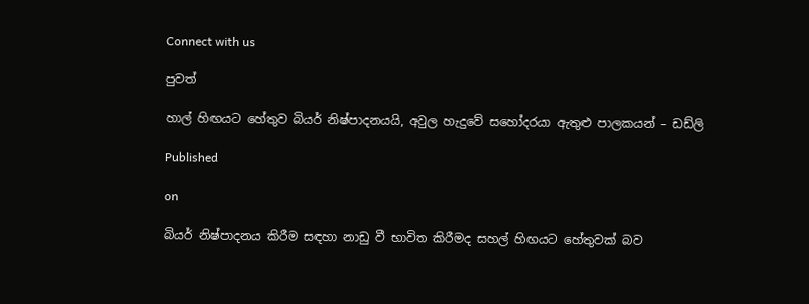Connect with us

පුවත්

හාල් හිඟයට හේතුව බියර් නිෂ්පාදනයයි, අවුල හැදුවේ සහෝදරයා ඇතුළු පාලකයන් – ඩඩ්ලි

Published

on

බියර් නිෂ්පාදනය කිරීම සඳහා නාඩු වී භාවිත කිරීමද සහල් හිඟයට හේතුවක් බව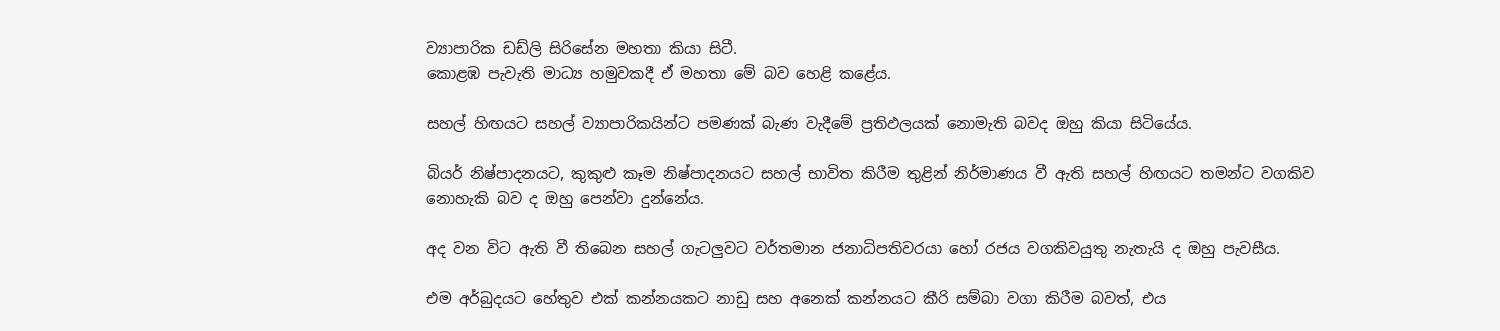ව්‍යාපාරික ඩඩ්ලි සිරිසේන මහතා කියා සිටී.
කොළඹ පැවැති මාධ්‍ය හමුවකදී ඒ මහතා මේ බව හෙළි කළේය.

සහල් හිඟයට සහල් ව්‍යාපාරිකයින්ට පමණක් බැණ වැදීමේ ප්‍රතිඵලයක් නොමැති බවද ඔහු කියා සිටියේය.

බියර් නිෂ්පාදනයට, කුකුළු කෑම නිෂ්පාදනයට සහල් භාවිත කිරීම තුළින් නිර්මාණය වී ඇති සහල් හිඟයට තමන්ට වගකිව නොහැකි බව ද ඔහු පෙන්වා දුන්නේය.

අද වන විට ඇති වී තිබෙන සහල් ගැටලුවට වර්තමාන ජනාධිපතිවරයා හෝ රජය වගකිවයුතු නැතැයි ද ඔහු පැවසීය.

එම අර්බුදයට හේතුව එක් කන්නයකට නාඩු සහ අනෙක් කන්නයට කීරි සම්බා වගා කිරීම බවත්, එය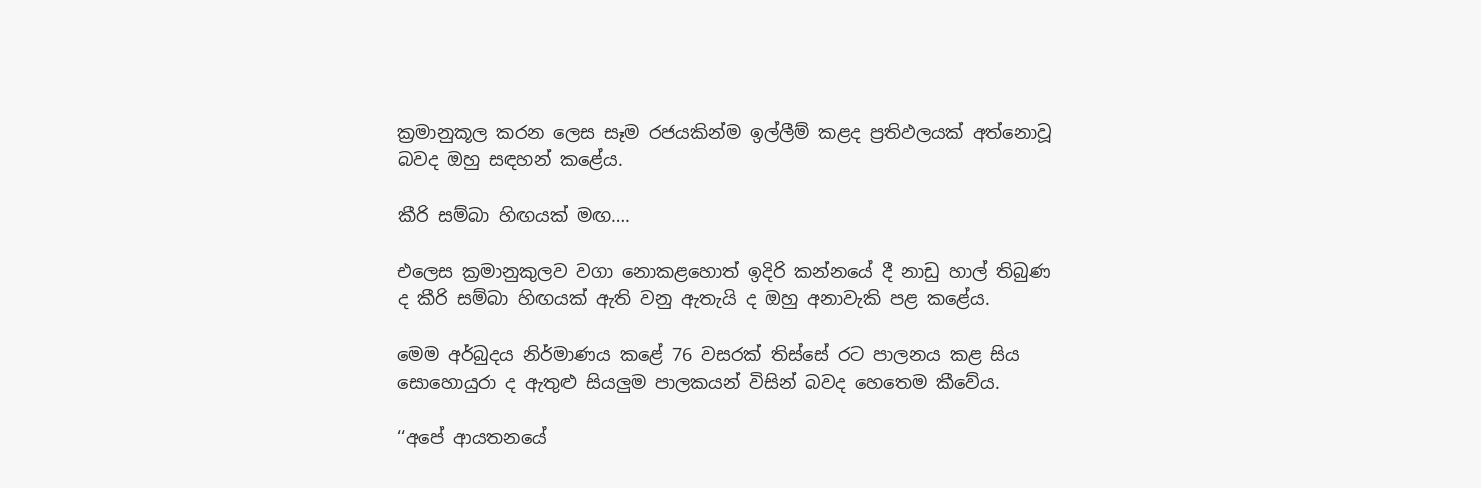ක්‍රමානුකූල කරන ලෙස සෑම රජයකින්ම ඉල්ලීම් කළද ප්‍රතිඵලයක් අත්නොවූ බවද ඔහු සඳහන් කළේය.

කීරි සම්බා හිඟයක් මඟ….

එලෙස ක්‍රමානුකුලව වගා නොකළහොත් ඉදිරි කන්නයේ දී නාඩු හාල් තිබුණ ද කීරි සම්බා ‍හිඟයක් ඇති වනු ඇතැයි ද ඔහු අනාවැකි පළ කළේය.

මෙම අර්බුදය නිර්මාණය කළේ 76 වසරක් තිස්සේ රට පාලනය කළ සිය සොහොයුරා ද ඇතුළු සියලුම පාලකයන් විසින් බවද හෙතෙම කීවේය.

‘‘අපේ ආයතනයේ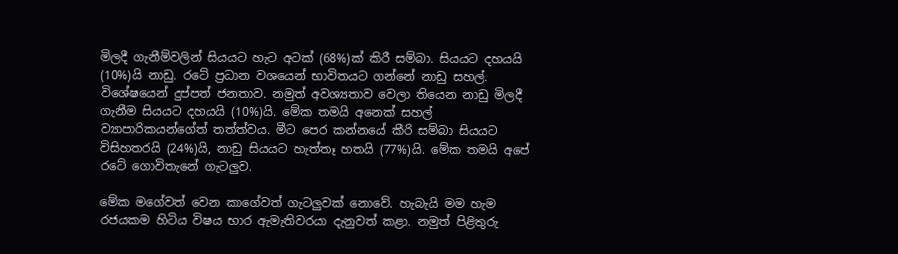මිලදී ගැනීම්වලින් සියයට හැට අටක් (68%)ක් කිරී සම්බා. සියයට දහයයි (10%)යි නාඩු. රටේ ප්‍රධාන වශයෙන් භාවිතයට ගන්නේ නාඩු සහල්. විශේෂයෙන් දුප්පත් ජනතාව. නමුත් අවශ්‍යතාව වෙලා තියෙන නාඩු මිලදී ගැනීම සියයට දහයයි (10%)යි. මේක තමයි අනෙක් සහල් ව්‍යාපාරිකයන්ගේත් තත්ත්වය. මීට පෙර කන්නයේ කීරි සම්බා සියයට විසිහතරයි (24%)යි, නාඩු සියයට හැත්තෑ හතයි (77%)යි. මේක තමයි අපේ රටේ ගොවිතැනේ ගැටලුව.

මේක මගේවත් වෙන කාගේවත් ගැටලුවක් නොවේ. හැබැයි මම හැම රජයකම හිටිය විෂය භාර ඇමැතිවරයා දැනුවත් කළා. නමුත් පිළිතුරු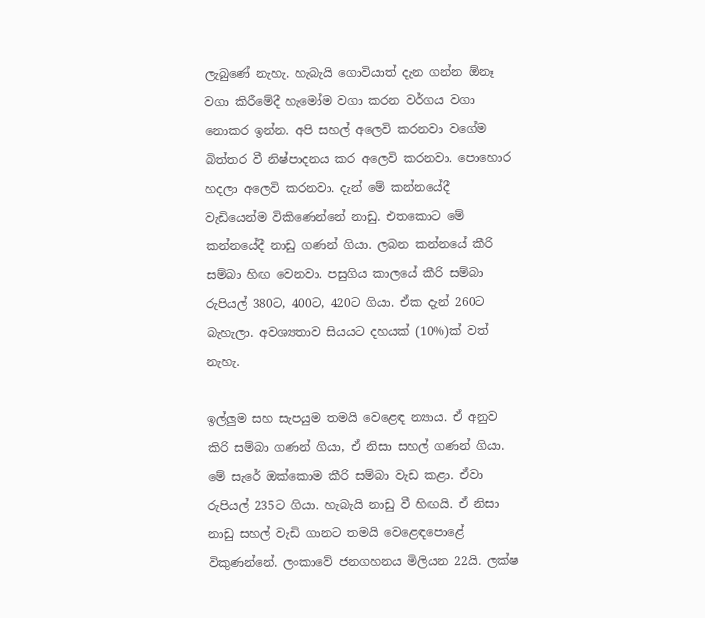ලැබුණේ නැහැ. හැබැයි ගොවියාත් දැන ගන්න ඕනෑ වගා කිරීමේදී හැමෝම වගා කරන වර්ගය වගා නොකර ඉන්න. අපි සහල් අලෙවි කරනවා වගේම බිත්තර වී නිෂ්පාදනය කර අලෙවි කරනවා. පොහොර හදලා අලෙවි කරනවා. දැන් මේ කන්නයේදී වැඩියෙන්ම විකිණෙන්නේ නාඩු. එතකොට මේ කන්නයේදී නාඩු ගණන් ගියා. ලබන කන්නයේ කීරි සම්බා හිඟ වෙනවා. පසුගිය කාලයේ කීරි සම්බා රුපියල් 380ට, 400ට, 420ට ගියා. ඒක දැන් 260ට බැහැලා. අවශ්‍යතාව සියයට දහයක් (10%)ක් වත් නැහැ.

ඉල්ලුම සහ සැපයුම තමයි වෙළෙඳ න්‍යාය. ඒ අනුව කිරි සම්බා ගණන් ගියා, ඒ නිසා සහල් ගණන් ගියා. මේ සැරේ ඔක්කොම කීරි සම්බා වැඩ කළා. ඒවා රුපියල් 235ට ගියා. හැබැයි නාඩු වී හිඟයි. ඒ නිසා නාඩු සහල් වැඩි ගානට තමයි වෙළෙඳපොළේ විකුණන්නේ. ලංකාවේ ජනගහනය මිලියන 22යි. ලක්ෂ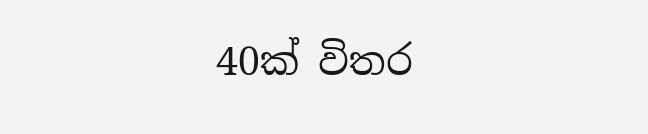40ක් විතර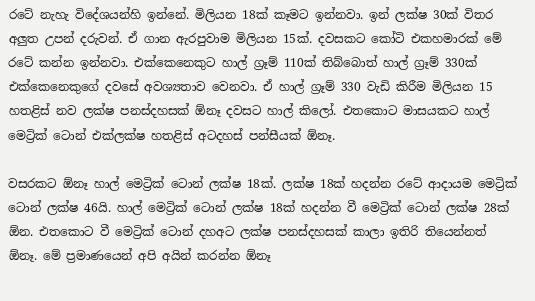රටේ නැහැ විදේශයන්හි ඉන්නේ. මිලියන 18ක් කෑමට ඉන්නවා. ඉන් ලක්ෂ 30ක් විතර අලුත උපන් දරුවන්. ඒ ගාන ඇරපුවාම මිලියන 15ක්. දවසකට කෝටි එකහමාරක් මේ රටේ කන්න ඉන්නවා. එක්කෙනෙකුට හාල් ග්‍රෑම් 110ක් තිබ්බොත් හාල් ග්‍රෑම් 330ක් එක්කෙනෙකුගේ දවසේ අවශ්‍යතාව වෙනවා. ඒ හාල් ග්‍රෑම් 330 වැඩි කිරීම මිලියන 15 හතළිස් නව ලක්ෂ පනස්දහසක් ඕනෑ දවසට හාල් කිලෝ. එතකොට මාසයකට හාල් මෙට්‍රික් ටොන් එක්ලක්ෂ හතළිස් අටදහස් පන්සීයක් ඕනෑ.

වසරකට ඕනෑ හාල් මෙට්‍රික් ටොන් ලක්ෂ 18ක්. ලක්ෂ 18ක් හදන්න රටේ ආදායම මෙට්‍රික් ටොන් ලක්ෂ 46යි. හාල් මෙට්‍රික් ටොන් ලක්ෂ 18ක් හදන්න වී මෙට්‍රික් ටොන් ලක්ෂ 28ක් ඕන. එතකොට වී මෙට්‍රික් ටොන් දහඅට ලක්ෂ පනස්දහසක් කාලා ඉතිරි තියෙන්නත් ඕනෑ. මේ ප්‍රමාණයෙන් අපි අයින් කරන්න ඕනෑ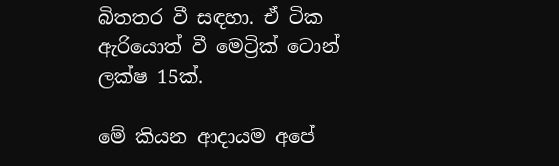බිතතර වී සඳහා. ඒ ටික ඇරියොත් වී මෙට්‍රික් ටොන් ලක්ෂ 15ක්.

මේ කියන ආදායම අපේ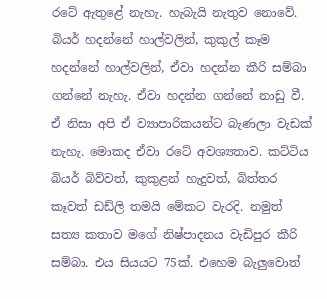රටේ ඇතුළේ නැහැ. හැබැයි නැතුව නොවේ. බියර් හදන්නේ හාල්වලින්, කුකුල් කෑම හදන්නේ හාල්වලින්, ඒවා හදන්න කීරි සම්බා ගන්නේ නැහැ. ඒවා හදන්න ගන්නේ නාඩු වී. ඒ නිසා අපි ඒ ව්‍යාපාරිකයන්ට බැණලා වැඩක් නැහැ. මොකද ඒවා රටේ අවශ්‍යතාව. කට්ටිය බියර් බිව්වත්, කුකුළන් හැදුවත්, බිත්තර කෑවත් ඩඩ්ලි තමයි මේකට වැරදි. නමුත් සත්‍ය කතාව මගේ නිෂ්පාදනය වැඩිපුර කීරි සම්බා. එය සියයට 75ක්. එහෙම බැලුවොත්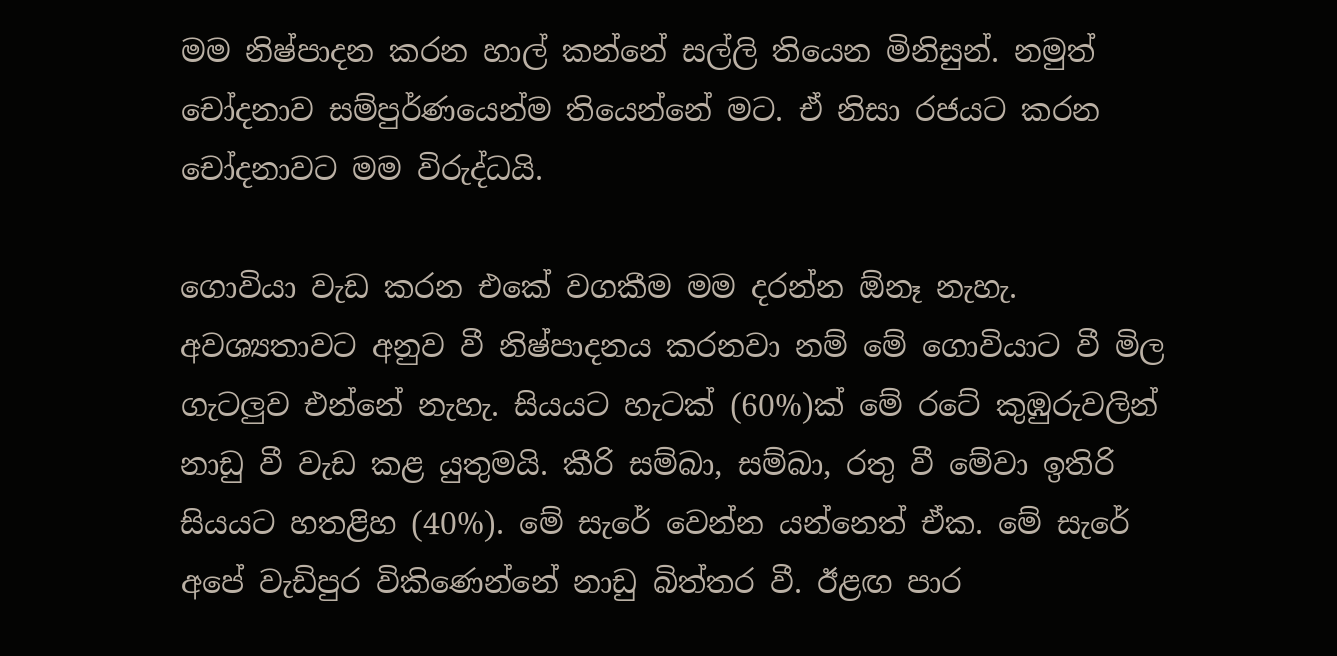මම නිෂ්පාදන කරන හාල් කන්නේ සල්ලි තියෙන මිනිසුන්. නමුත් චෝදනාව සම්පුර්ණයෙන්ම තියෙන්නේ මට. ඒ නිසා රජයට කරන චෝදනාවට මම විරුද්ධයි.

ගොවියා වැඩ කරන එකේ වගකීම මම දරන්න ඕනෑ නැහැ. අවශ්‍යතාවට අනුව වී නිෂ්පාදනය කරනවා නම් මේ ගොවියාට වී මිල ගැටලුව එන්නේ නැහැ. සියයට හැටක් (60%)ක් මේ රටේ කුඹුරුවලින් නාඩු වී වැඩ කළ යුතුමයි. කීරි සම්බා, සම්බා, රතු වී මේවා ඉතිරි සියයට හතළිහ (40%). මේ සැරේ වෙන්න යන්නෙත් ඒක. මේ සැරේ අපේ වැඩිපුර විකිණෙන්නේ නාඩු බිත්තර වී. ඊළඟ පාර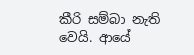කීරි සම්බා නැති වෙයි. ආයේ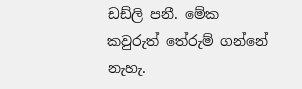ඩඩ්ලි පනී. මේක කවුරුත් තේරුම් ගන්නේ නැහැ.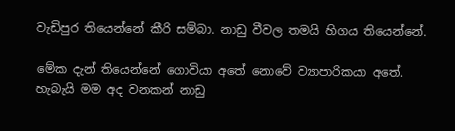වැඩිපුර තියෙන්නේ කීරි සම්බා. නාඩු වීවල තමයි හිගය තියෙන්නේ.

මේක දැන් තියෙන්නේ ගොවියා අතේ නොවේ ව්‍යාපාරිකයා අතේ. හැබැයි මම අද වනකන් නාඩු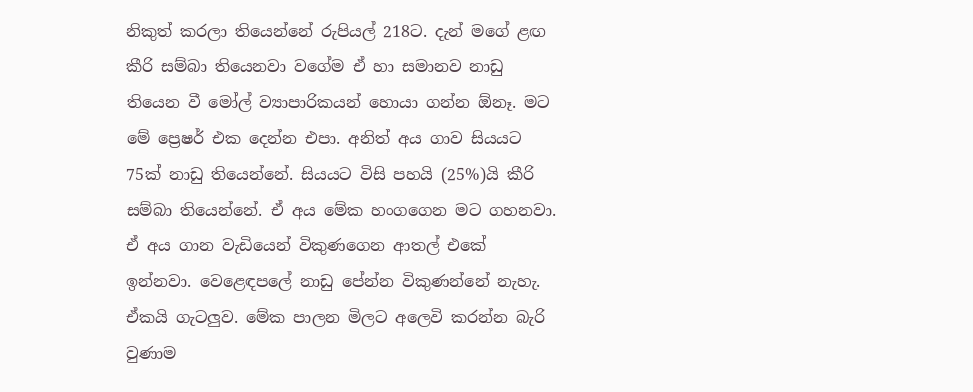නිකුත් කරලා තියෙන්නේ රුපියල් 218ට. දැන් මගේ ළඟ කීරි සම්බා තියෙනවා වගේම ඒ හා සමානව නාඩු තියෙන වී මෝල් ව්‍යාපාරිකයන් හොයා ගන්න ඕනෑ. මට මේ ප්‍රෙෂර් එක දෙන්න එපා. අනිත් අය ගාව සියයට 75ක් නාඩු තියෙන්නේ. සියයට විසි පහයි (25%)යි කීරි සම්බා තියෙන්නේ. ඒ අය මේක හංගගෙන මට ගහනවා. ඒ අය ගාන වැඩියෙන් විකුණගෙන ආතල් එකේ ඉන්නවා. වෙළෙඳපලේ නාඩු පේන්න විකුණන්නේ නැහැ. ඒකයි ගැටලුව. මේක පාලන මිලට අලෙවි කරන්න බැරි වුණාම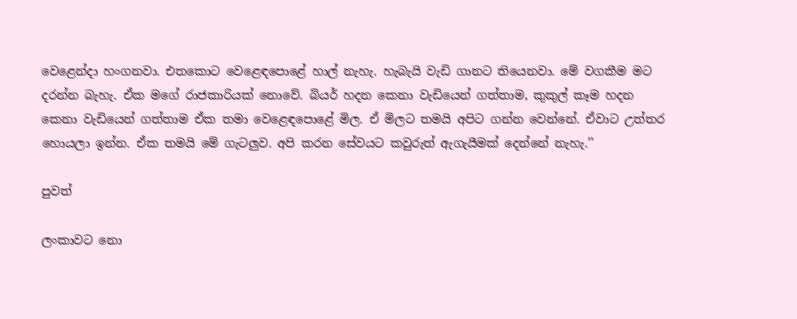වෙළෙන්දා හංගනවා. එතකොට වෙළෙඳපොළේ හාල් නැහැ. හැබැයි වැඩි ගානට තියෙනවා. මේ වගකීම මට දරන්න බැහැ. ඒක මගේ රාජකාරියක් නොවේ. බියර් හදන කෙනා වැඩියෙන් ගත්තාම, කුකුල් කෑම හදන කෙනා වැඩියෙන් ගත්තාම ඒක තමා වෙළෙඳපොළේ මිල. ඒ මිලට තමයි අපිට ගන්න වෙන්නේ. ඒවාට උත්තර හොයලා ඉන්න. ඒක තමයි මේ ගැටලුව. අපි කරන සේවයට කවුරුත් ඇගැයීමක් දෙන්නේ නැහැ.’’

පුවත්

ලංකාවට නො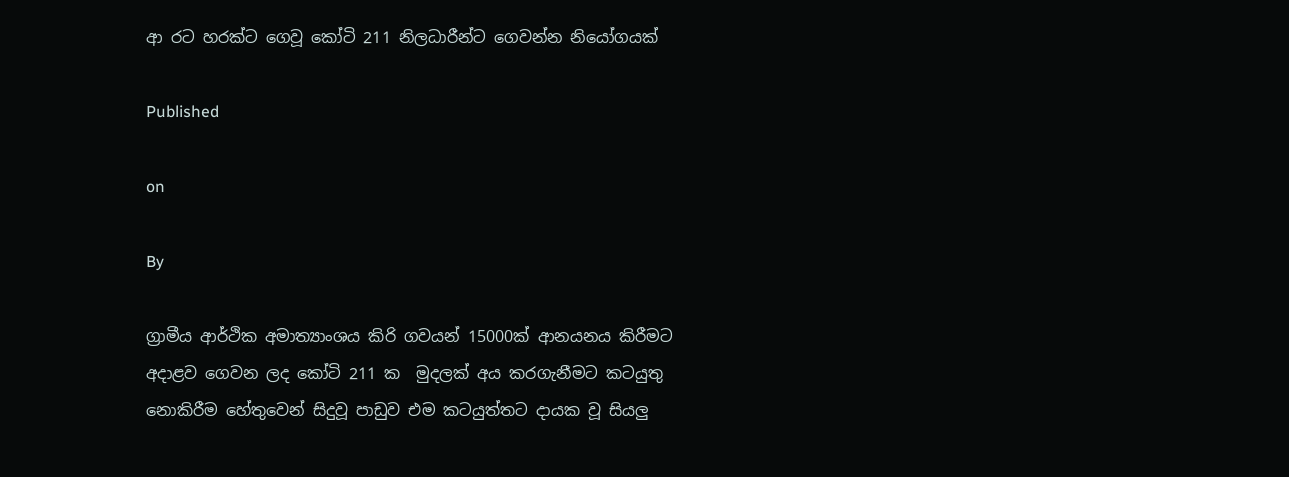ආ රට හරක්ට ගෙවූ කෝටි 211 නිලධාරීන්ට ගෙවන්න නියෝගයක්

Published

on

By

ග්‍රාමීය ආර්ථික අමාත්‍යාංශය කිරි ගවයන් 15000ක් ආනයනය කිරීමට අදාළව ගෙවන ලද කෝටි 211 ක  මුදලක් අය කරගැනීමට කටයුතු නොකිරීම හේතුවෙන් සිදුවූ පාඩුව එම කටයුත්තට දායක වූ සියලු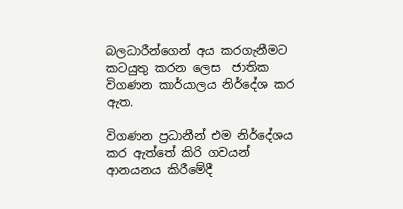බලධාරීන්ගෙන් අය කරගැනීමට කටයුතු කරන ලෙස  ජාතික විගණන කාර්යාලය නිර්දේශ කර ඇත.

විගණන ප්‍රධානීන් එම නිර්දේශය කර ඇත්තේ කිරි ගවයන් ආනයනය කිරීමේදී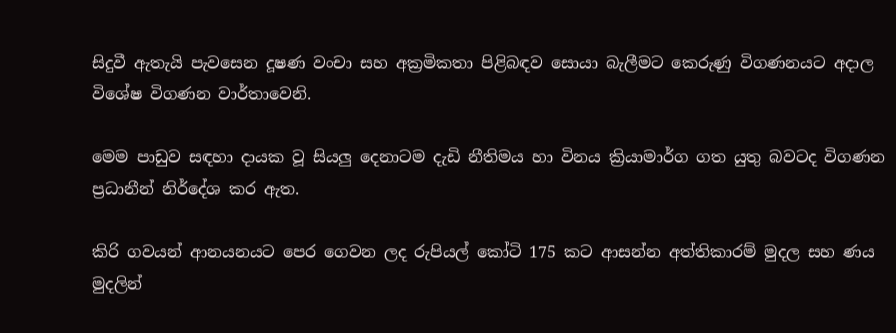සිදුවී ඇතැයි පැවසෙන දූෂණ වංචා සහ අක්‍රමිකතා පිළිබඳව සොයා බැලීමට කෙරුණු විගණනයට අදාල විශේෂ විගණන වාර්තාවෙනි.

මෙම පාඩුව සඳහා දායක වූ සියලු දෙනාටම දැඩි නීතිමය හා විනය ක්‍රියාමාර්ග ගත යුතු බවටද විගණන ප්‍රධානීන් නිර්දේශ කර ඇත.

කිරි ගවයන් ආනයනයට පෙර ගෙවන ලද රුපියල් කෝටි 175 කට ආසන්න අත්තිකාරම් මුදල සහ ණය මුදලින්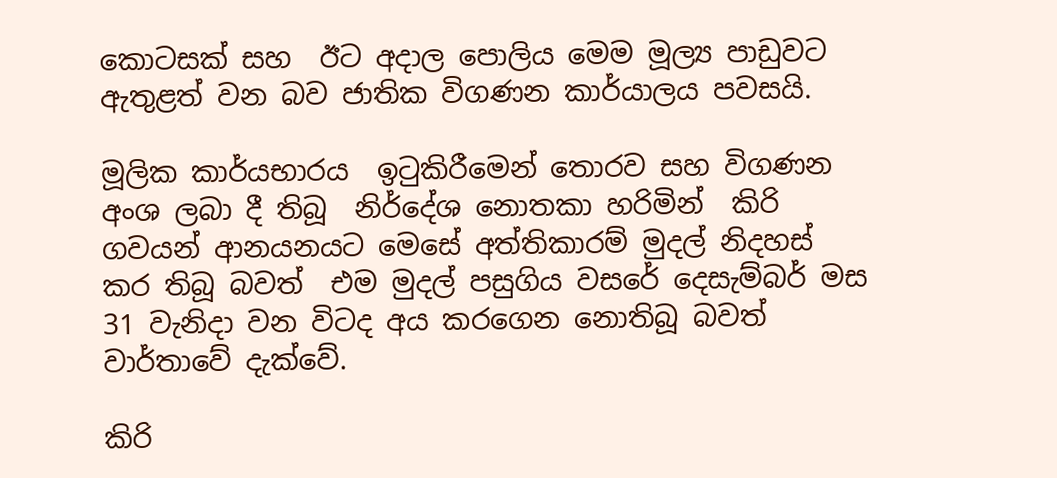කොටසක් සහ  ඊට අදාල පොලිය මෙම මූල්‍ය පාඩුවට  ඇතුළත් වන බව ජාතික විගණන කාර්යාලය පවසයි.

මූලික කාර්යභාරය  ඉටුකිරීමෙන් තොරව සහ විගණන අංශ ලබා දී තිබූ  නිර්දේශ නොතකා හරිමින්  කිරි ගවයන් ආනයනයට මෙසේ අත්තිකාරම් මුදල් නිදහස් කර තිබූ බවත්  එම මුදල් පසුගිය වසරේ දෙසැම්බර් මස 31 වැනිදා වන විටද අය කරගෙන නොතිබූ බවත් වාර්තාවේ දැක්වේ.

කිරි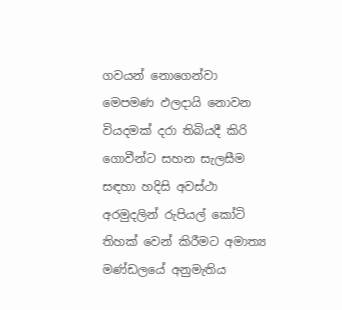ගවයන් නොගෙන්වා මෙපමණ ඵලදායි නොවන වියදමක් දරා තිබියදී කිරි ගොවීන්ට සහන සැලසීම සඳහා හදිසි අවස්ථා අරමුදලින් රුපියල් කෝටි තිහක් වෙන් කිරීමට අමාත්‍ය මණ්ඩලයේ අනුමැතිය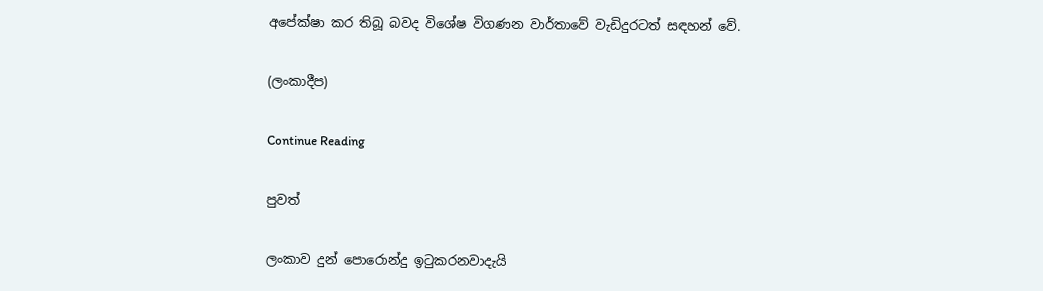අපේක්ෂා කර තිබූ බවද විශේෂ විගණන වාර්තාවේ වැඩිදුරටත් සඳහන් වේ.

(ලංකාදීප)

Continue Reading

පුවත්

ලංකාව දුන් පොරොන්දු ඉටුකරනවාදැයි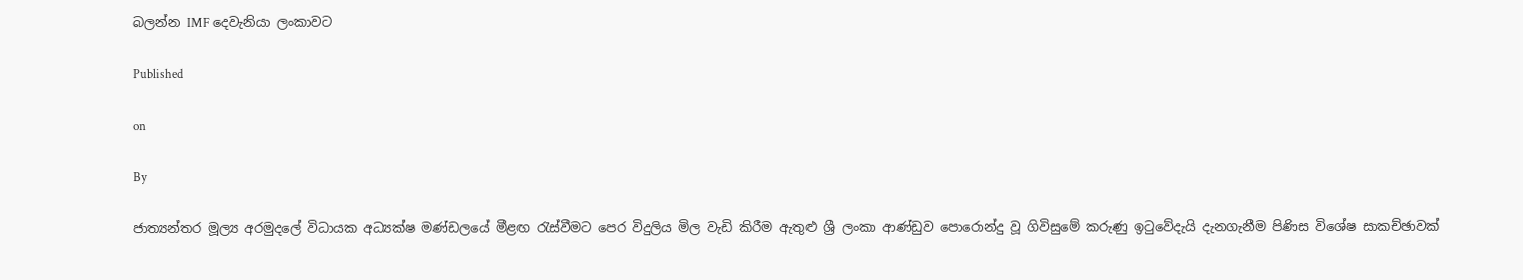බලන්න IMF දෙවැනියා ලංකාවට

Published

on

By

ජාත්‍යන්තර මූල්‍ය අරමුදලේ විධායක අධ්‍යක්ෂ මණ්ඩලයේ මීළඟ රැස්වීමට පෙර විදුලිය මිල වැඩි කිරීම ඇතුළු ශ්‍රී ලංකා ආණ්ඩුව පොරොන්දු වූ ගිවිසුමේ කරුණු ඉටුවේදැයි දැනගැනීම පිණිස විශේෂ සාකච්ඡාවක්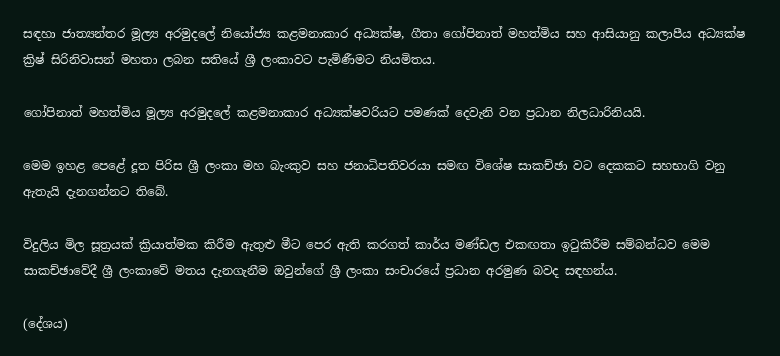සඳහා ජාත්‍යන්තර මූල්‍ය අරමුදලේ නියෝජ්‍ය කළමනාකාර අධ්‍යක්ෂ, ගීතා ගෝපිනාත් මහත්මිය සහ ආසියානු කලාපීය අධ්‍යක්ෂ ක්‍රිෂ් සිරිනිවාසන් මහතා ලබන සතියේ ශ්‍රී ලංකාවට පැමිණීමට නියමිතය.

ගෝපිනාත් මහත්මිය මූල්‍ය අරමුදලේ කළමනාකාර අධ්‍යක්ෂවරියට පමණක් දෙවැනි වන ප්‍රධාන නිලධාරිනියයි.

මෙම ඉහළ පෙළේ දූත පිරිස ශ්‍රී ලංකා මහ බැංකුව සහ ජනාධිපතිවරයා සමඟ විශේෂ සාකච්ඡා වට දෙකකට සහභාගි වනු ඇතැයි දැනගන්නට තිබේ.

විදුලිය මිල සූත්‍රයක් ක්‍රියාත්මක කිරීම ඇතුළු මීට පෙර ඇති කරගත් කාර්ය මණ්ඩල එකඟතා ඉටුකිරීම සම්බන්ධව මෙම සාකච්ඡාවේදී ශ්‍රී ලංකාවේ මතය දැනගැනීම ඔවුන්ගේ ශ්‍රී ලංකා සංචාරයේ ප්‍රධාන අරමුණ බවද සඳහන්ය.

(දේශය)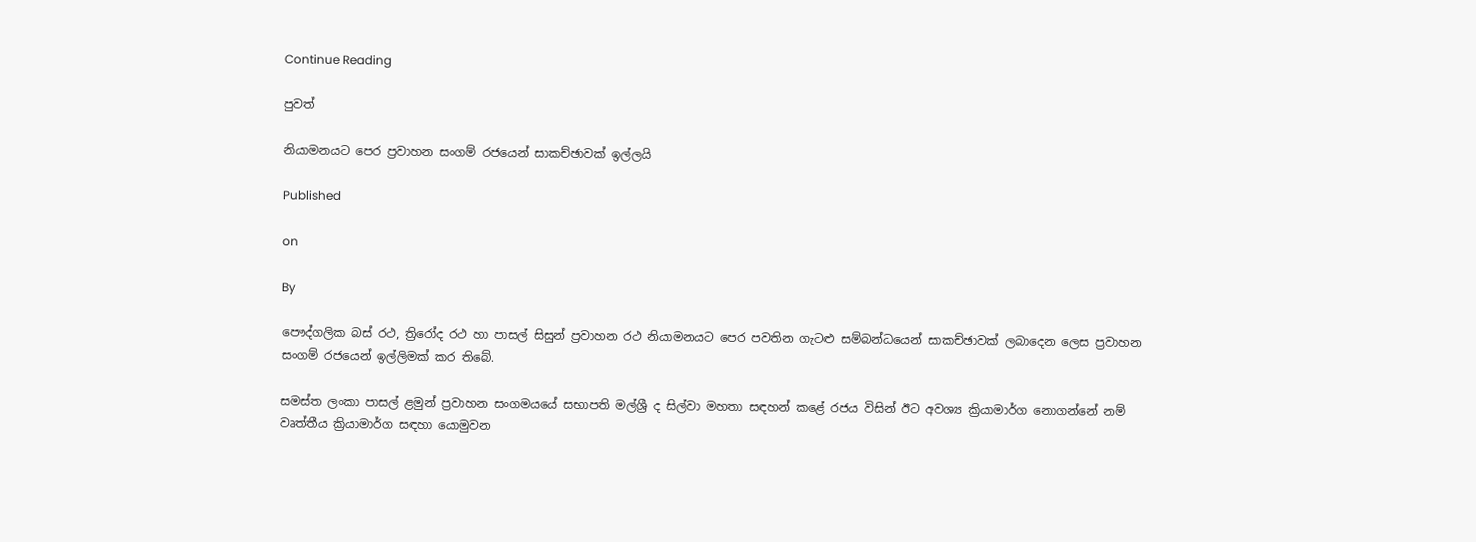Continue Reading

පුවත්

නියාමනයට පෙර ප්‍රවාහන සංගම් රජයෙන් සාකච්ඡාවක් ඉල්ලයි

Published

on

By

පෞද්ගලික බස් රථ, ත්‍රිරෝද රථ හා පාසල් සිසුන් ප්‍රවාහන රථ නියාමනයට පෙර පවතින ගැටළු සම්බන්ධයෙන් සාකච්ඡාවක් ලබාදෙන ලෙස ප්‍රවාහන සංගම් රජයෙන් ඉල්ලිමක් කර තිබේ.

සමස්ත ලංකා පාසල් ළමුන් ප්‍රවාහන සංගමයයේ සභාපති මල්ශ්‍රී ද සිල්වා මහතා සඳහන් කළේ රජය විසින් ඊට අවශ්‍ය ක්‍රියාමාර්ග නොගන්නේ නම් වෘත්තීය ක්‍රියාමාර්ග සඳහා යොමුවන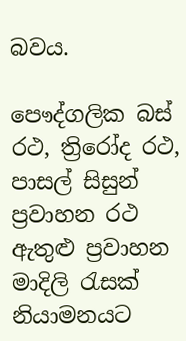බවය.

පෞද්ගලික බස් රථ, ත්‍රිරෝද රථ, පාසල් සිසුන් ප්‍රවාහන රථ ඇතුළු ප්‍රවාහන මාදිලි රැසක් නියාමනයට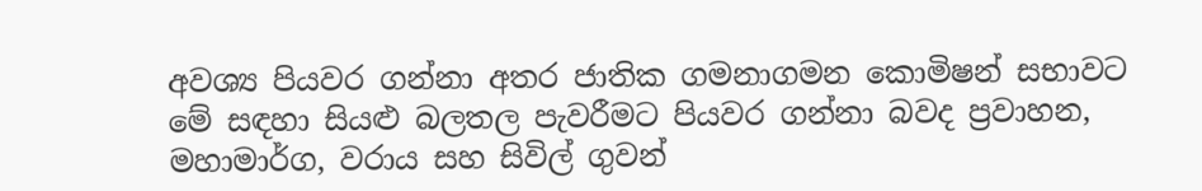අවශ්‍ය පියවර ගන්නා අතර ජාතික ගමනාගමන කොමිෂන් සභාවට මේ සඳහා සියළු බලතල පැවරීමට පියවර ගන්නා බවද ප්‍රවාහන, මහාමාර්ග, වරාය සහ සිවිල් ගුවන්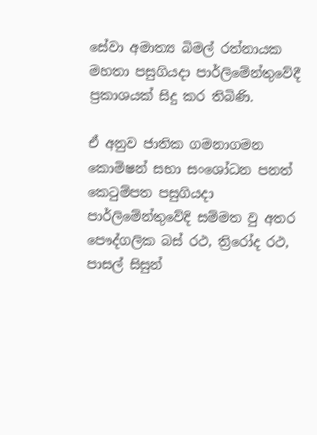සේවා අමාත්‍ය බිමල් රත්නායක මහතා පසුගියදා පාර්ලිමේන්තුවේදී ප්‍රකාශයක් සිදු කර තිබිණි.

ඒ අනුව ජාතික ගමනාගමන කොමිෂන් සභා සංශෝධන පනත් කෙටුම්පත පසුගියදා පාර්ලිමේන්තුවේදි සම්මත වු අතර පෞද්ගලික බස් රථ, ත්‍රිරෝද රථ, පාසල් සිසුන්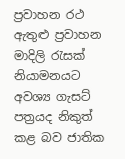ප්‍රවාහන රථ ඇතුළු ප්‍රවාහන මාදිලි රැසක් නියාමනයට අවශ්‍ය ගැසට් පත්‍රයද නිකුත් කළ බව ජාතික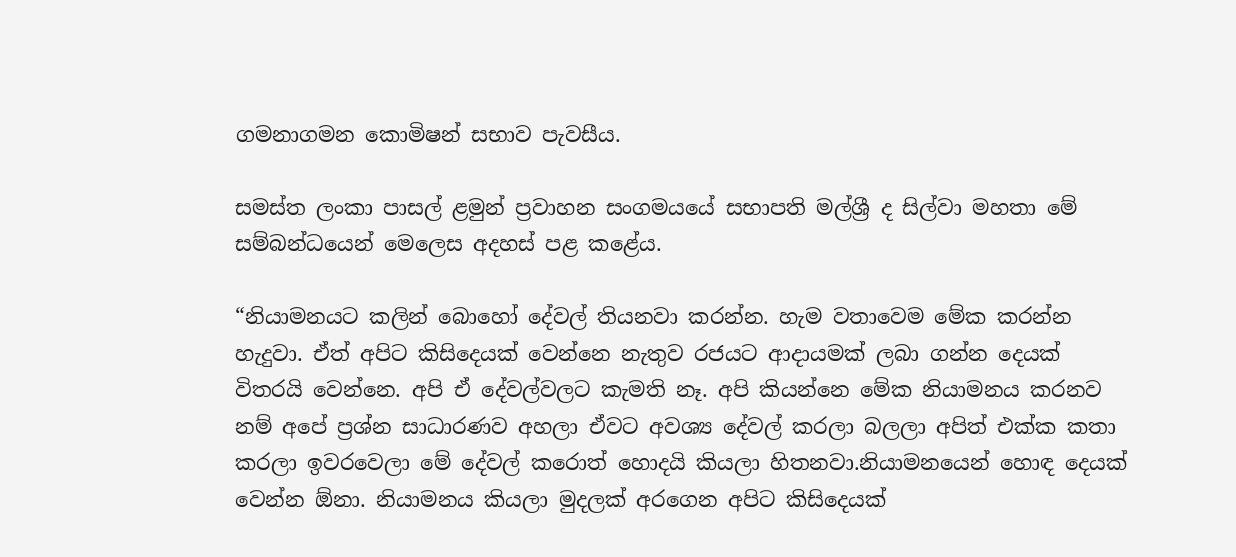ගමනාගමන කොමිෂන් සභාව පැවසීය.

සමස්ත ලංකා පාසල් ළමුන් ප්‍රවාහන සංගමයයේ සභාපති මල්ශ්‍රී ද සිල්වා මහතා මේ  සම්බන්ධයෙන් මෙලෙස අදහස් පළ කළේය.

“නියාමනයට කලින් බොහෝ දේවල් තියනවා කරන්න. හැම වතාවෙම මේක කරන්න හැදුවා. ඒත් අපිට කිසිදෙයක් වෙන්නෙ නැතුව රජයට ආදායමක් ලබා ගන්න දෙයක් විතරයි වෙන්නෙ. අපි ඒ දේවල්වලට කැමති නෑ. අපි කියන්නෙ මේක නියාමනය කරනව නම් අපේ ප්‍රශ්න සාධාරණව අහලා ඒවට අවශ්‍ය දේවල් කරලා බලලා අපිත් එක්ක කතා කරලා ඉවරවෙලා මේ දේවල් කරොත් හොදයි කියලා හිතනවා.නියාමනයෙන් හොඳ දෙයක් වෙන්න ඕනා. නියාමනය කියලා මුදලක් අරගෙන අපිට කිසිදෙයක්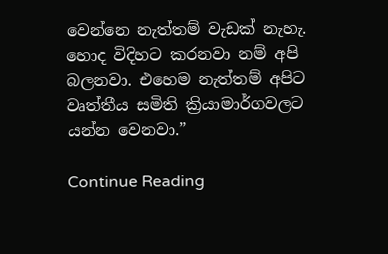වෙන්නෙ නැත්තම් වැඩක් නැහැ. හොද විදිහට කරනවා නම් අපි බලනවා. එහෙම නැත්තම් අපිට වෘත්තීය සමිති ක්‍රියාමාර්ගවලට යන්න වෙනවා.”

Continue Reading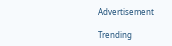Advertisement

Trending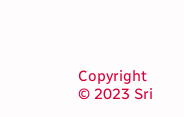Copyright © 2023 Sri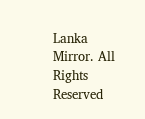Lanka Mirror. All Rights Reserved